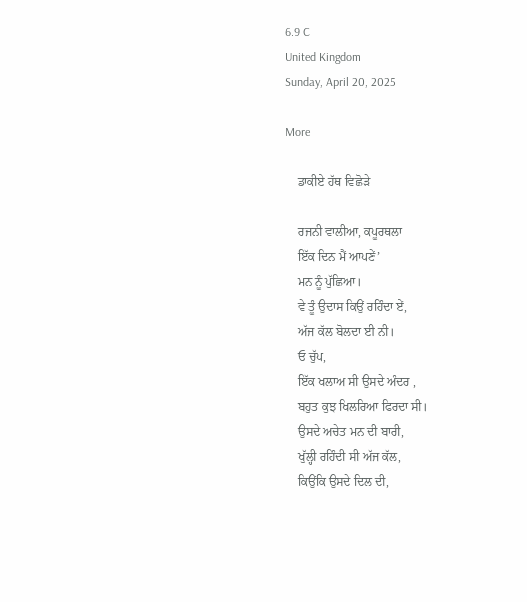6.9 C
United Kingdom
Sunday, April 20, 2025

More

    ਡਾਕੀਏ ਹੱਥ ਵਿਛੋੜੇ

    ਰਜਨੀ ਵਾਲੀਆ, ਕਪੂਰਥਲਾ
    ਇੱਕ ਦਿਨ ਮੈਂ ਆਪਣੇਂ’
    ਮਨ ਨੂੰ ਪੁੱਛਿਆ।
    ਵੇ ਤੂੰ ਉਦਾਸ ਕਿਉਂ ਰਹਿੰਦਾ ਏਂ,
    ਅੱਜ ਕੱਲ ਬੋਲਦਾ ਈ ਨੀ।
    ਓ ਚੁੱਪ,
    ਇੱਕ ਖਲਾਅ ਸੀ ਉਸਦੇ ਅੰਦਰ ,
    ਬਹੁਤ ਕੁਝ ਖਿਲਰਿਆ ਫਿਰਦਾ ਸੀ।
    ਉਸਦੇ ਅਚੇਤ ਮਨ ਦੀ ਬਾਰੀ,
    ਖੁੱਲ੍ਹੀ ਰਹਿੰਦੀ ਸੀ ਅੱਜ ਕੱਲ,
    ਕਿਉਂਕਿ ਉਸਦੇ ਦਿਲ ਦੀ,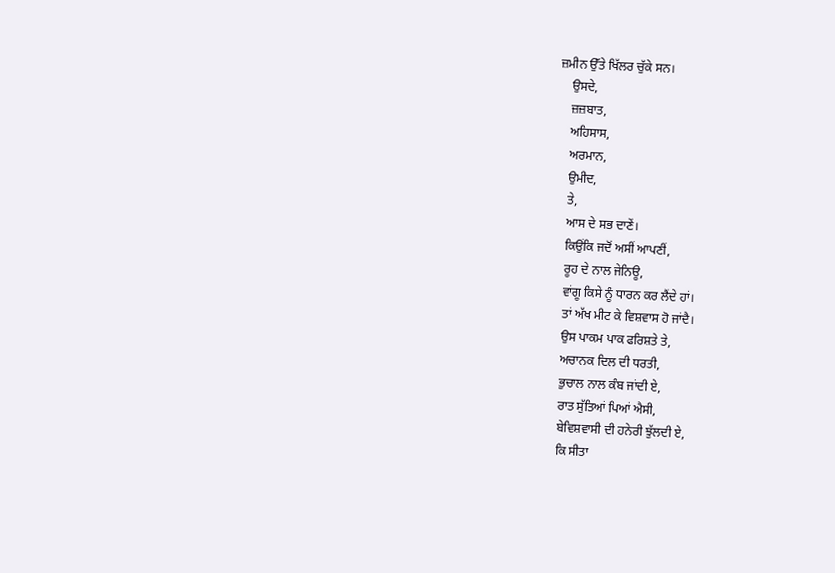ਜ਼ਮੀਨ ਉੱਤੇ ਖਿੱਲਰ ਚੁੱਕੇ ਸਨ।
    ਉਸਦੇ,
    ਜ਼ਜ਼ਬਾਤ,
    ਅਹਿਸਾਸ,
    ਅਰਮਾਨ,
    ਉਮੀਦ,
    ਤੇ,
    ਆਸ ਦੇ ਸਭ ਦਾਣੇਂ।
    ਕਿਉਂਕਿ ਜਦੋਂ ਅਸੀਂ ਆਪਣੀਂ,
    ਰੂਹ ਦੇ ਨਾਲ ਜੇਨਿਊ,
    ਵਾਂਗੂ ਕਿਸੇ ਨੂੰ ਧਾਰਨ ਕਰ ਲੈਂਦੇ ਹਾਂ।
    ਤਾਂ ਅੱਖ ਮੀਟ ਕੇ ਵਿਸ਼ਵਾਸ ਹੋ ਜਾਂਦੈ।
    ਉਸ ਪਾਕਮ ਪਾਕ ਫਰਿਸ਼ਤੇ ਤੇ,
    ਅਚਾਨਕ ਦਿਲ ਦੀ ਧਰਤੀ,
    ਭੁਚਾਲ ਨਾਲ ਕੰਬ ਜਾਂਦੀ ਏ,
    ਰਾਤ ਸੁੱਤਿਆਂ ਪਿਆਂ ਐਸੀ,
    ਬੇਵਿਸ਼ਵਾਸੀ ਦੀ ਹਨੇਰੀ ਝੁੱਲਦੀ ਏ,
    ਕਿ ਸੀਤਾ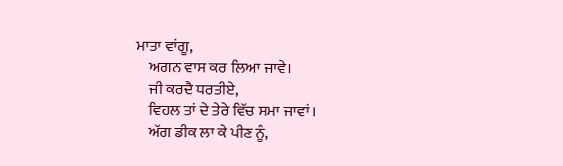ਮਾਤਾ ਵਾਂਗੂ,
    ਅਗਨ ਵਾਸ ਕਰ ਲਿਆ ਜਾਵੇ।
    ਜੀ ਕਰਦੈ ਧਰਤੀਏ,
    ਵਿਹਲ ਤਾਂ ਦੇ ਤੇਰੇ ਵਿੱਚ ਸਮਾ ਜਾਵਾਂ।
    ਅੱਗ ਡੀਕ ਲਾ ਕੇ ਪੀਣ ਨੂੰ,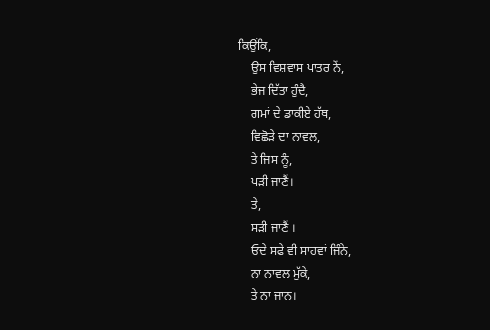ਕਿਉਂਕਿ,
    ਉਸ ਵਿਸ਼ਵਾਸ ਪਾਤਰ ਨੇਂ,
    ਭੇਜ ਦਿੱਤਾ ਹੁੰਦੈ,
    ਗਮਾਂ ਦੇ ਡਾਕੀਏ ਹੱਥ,
    ਵਿਛੋੜੇ ਦਾ ਨਾਵਲ,
    ਤੇ ਜਿਸ ਨੂੰ,
    ਪੜੀ ਜਾਣੈਂ।
    ਤੇ,
    ਸੜੀ ਜਾਣੈਂ ।
    ਓਦੇ ਸਫੇ ਵੀ ਸਾਹਵਾਂ ਜਿੰਨੇ,
    ਨਾ ਨਾਵਲ ਮੁੱਕੇ,
    ਤੇ ਨਾ ਜਾਨ।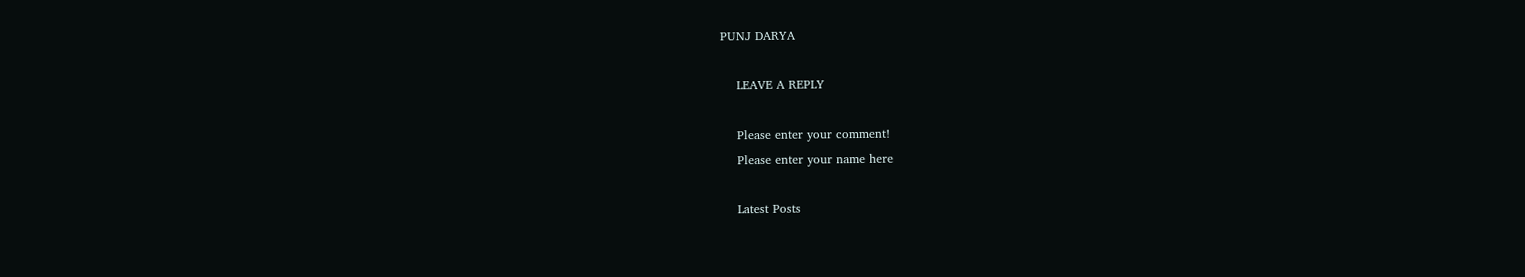PUNJ DARYA

    LEAVE A REPLY

    Please enter your comment!
    Please enter your name here

    Latest Posts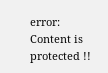error: Content is protected !!